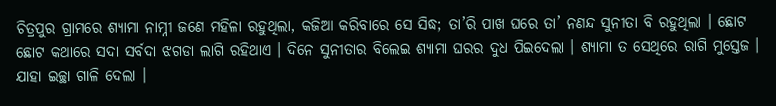ଚିତ୍ରପୁର ଗ୍ରାମରେ ଶ୍ୟାମା ନାମ୍ନୀ ଜଣେ ମହିଳା ରହୁଥିଲା, କଜିଆ କରିବାରେ ସେ ସିଦ୍ଧ; ତା’ରି ପାଖ ଘରେ ତା’ ନଣନ୍ଦ ସୁନୀତା ବି ରହୁଥିଲା । ଛୋଟ ଛୋଟ କଥାରେ ସଦା ସର୍ବଦା ଝଗଡା ଲାଗି ରହିଥାଏ । ଦିନେ ସୁନୀତାର ବିଲେଇ ଶ୍ୟାମା ଘରର ଦୁଧ ପିଇଦେଲା । ଶ୍ୟାମା ତ ସେଥିରେ ରାଗି ମୁସ୍ତେଜ । ଯାହା ଇଚ୍ଛା ଗାଳି ଦେଲା ।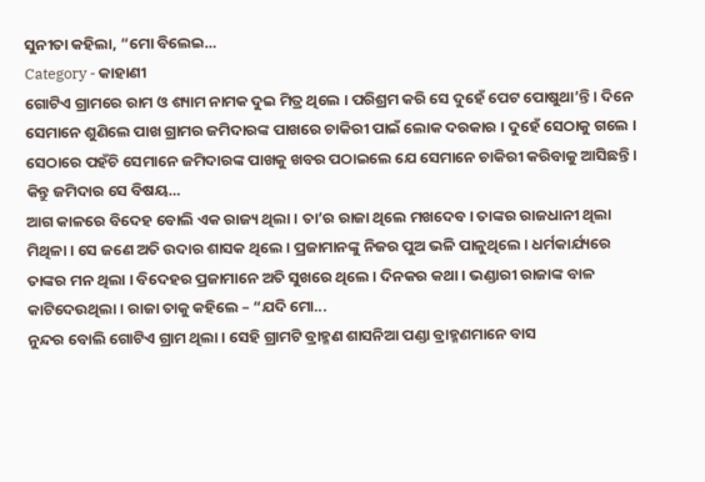ସୁନୀତା କହିଲା, “ମୋ ବିଲେଇ...
Category - କାହାଣୀ
ଗୋଟିଏ ଗ୍ରାମରେ ରାମ ଓ ଶ୍ୟାମ ନାମକ ଦୁଇ ମିତ୍ର ଥିଲେ । ପରିଶ୍ରମ କରି ସେ ଦୁହେଁ ପେଟ ପୋଷୁଥା’ନ୍ତି । ଦିନେ ସେମାନେ ଶୁଣିଲେ ପାଖ ଗ୍ରାମର ଜମିଦାରଙ୍କ ପାଖରେ ଚାକିରୀ ପାଇଁ ଲୋକ ଦରକାର । ଦୁହେଁ ସେଠାକୁ ଗଲେ । ସେଠାରେ ପହଁଚି ସେମାନେ ଜମିଦାରଙ୍କ ପାଖକୁ ଖବର ପଠାଇଲେ ଯେ ସେମାନେ ଚାକିରୀ କରିବାକୁ ଆସିଛନ୍ତି । କିନ୍ତୁ ଜମିଦାର ସେ ବିଷୟ...
ଆଗ କାଳରେ ବିଦେହ ବୋଲି ଏକ ରାଜ୍ୟ ଥିଲା । ତା’ର ରାଜା ଥିଲେ ମଖଦେବ । ତାଙ୍କର ରାଜଧାନୀ ଥିଲା ମିଥିଳା । ସେ ଜଣେ ଅତି ଉଦାର ଶାସକ ଥିଲେ । ପ୍ରଜାମାନଙ୍କୁ ନିଜର ପୁଅ ଭଳି ପାଳୁଥିଲେ । ଧର୍ମକାର୍ଯ୍ୟରେ ତାଙ୍କର ମନ ଥିଲା । ବିଦେହର ପ୍ରଜାମାନେ ଅତି ସୁଖରେ ଥିଲେ । ଦିନକର କଥା । ଭଣ୍ଡାରୀ ରାଜାଙ୍କ ବାଳ କାଟିଦେଉଥିଲା । ରାଜା ତାକୁ କହିଲେ – “ଯଦି ମୋ...
ନୁନ୍ଦର ବୋଲି ଗୋଟିଏ ଗ୍ରାମ ଥିଲା । ସେହି ଗ୍ରାମଟି ବ୍ରାହ୍ମଣ ଶାସନିଆ ପଣ୍ଡା ବ୍ରାହ୍ମଣମାନେ ବାସ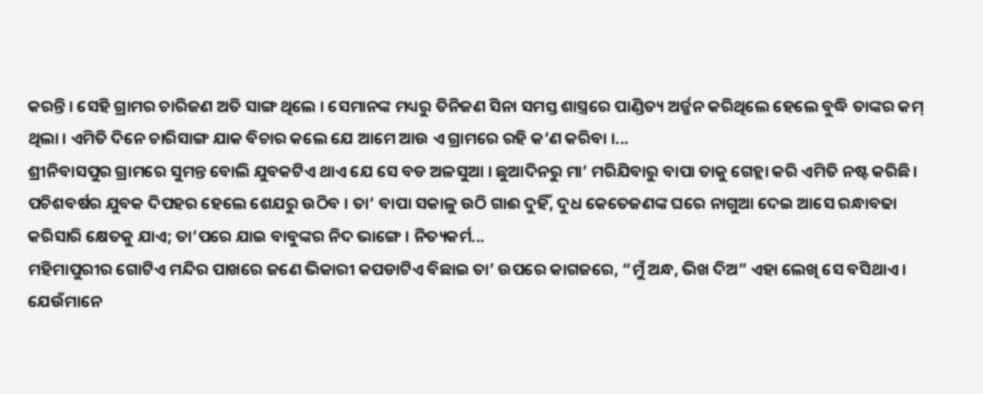କରନ୍ତି । ସେହି ଗ୍ରାମର ଚାରିଜଣ ଅତି ସାଙ୍ଗ ଥିଲେ । ସେମାନଙ୍କ ମଧ୍ୟରୁ ତିନିଜଣ ସିନା ସମସ୍ତ ଶାସ୍ତ୍ରରେ ପାଣ୍ଡିତ୍ୟ ଅର୍ଜ୍ଜନ କରିଥିଲେ ହେଲେ ବୁଦ୍ଧି ତାଙ୍କର କମ୍ ଥିଲା । ଏମିତି ଦିନେ ଚାରିସାଙ୍ଗ ଯାକ ବିଚାର କଲେ ଯେ ଆମେ ଆଉ ଏ ଗ୍ରାମରେ ରହି କ’ଣ କରିବା ।...
ଶ୍ରୀନିବାସପୁର ଗ୍ରାମରେ ସୁମନ୍ତ ବୋଲି ଯୁବକଟିଏ ଥାଏ ଯେ ସେ ବଡ ଅଳସୁଆ । ଛୁଆଦିନରୁ ମା’ ମରିଯିବାରୁ ବାପା ତାକୁ ଗେହ୍ଲା କରି ଏମିତି ନଷ୍ଟ କରିଛି । ପଚିଶବର୍ଷର ଯୁବକ ଦିପହର ହେଲେ ଶେଯରୁ ଉଠିବ । ତା’ ବାପା ସକାଳୁ ଉଠି ଗାଈ ଦୁହିଁ, ଦୁଧ କେତେଜଣଙ୍କ ଘରେ ନାଗୁଆ ଦେଇ ଆସେ ରନ୍ଧାବଢା କରିସାରି କ୍ଷେତକୁ ଯାଏ; ତା’ପରେ ଯାଇ ବାବୁଙ୍କର ନିଦ ଭାଙ୍ଗେ । ନିତ୍ୟକର୍ମ...
ମହିମାପୁରୀର ଗୋଟିଏ ମନ୍ଦିର ପାଖରେ ଜଣେ ଭିକାରୀ କପଡାଟିଏ ବିଛାଇ ତା’ ଉପରେ କାଗଜରେ, “ମୁଁ ଅନ୍ଧ, ଭିଖ ଦିଅ” ଏହା ଲେଖି ସେ ବସିଥାଏ । ଯେଉଁମାନେ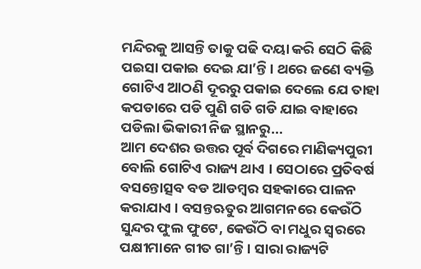ମନ୍ଦିରକୁ ଆସନ୍ତି ତାକୁ ପଢି ଦୟା କରି ସେଠି କିଛି ପଇସା ପକାଇ ଦେଇ ଯା’ନ୍ତି । ଥରେ ଜଣେ ବ୍ୟକ୍ତି ଗୋଟିଏ ଆଠଣି ଦୂରରୁ ପକାଇ ଦେଲେ ଯେ ତାହା କପଡାରେ ପଡି ପୁଣି ଗଡି ଗଡି ଯାଇ ବାହାରେ ପଡିଲା ଭିକାରୀ ନିଜ ସ୍ଥାନରୁ...
ଆମ ଦେଶର ଉତ୍ତର ପୂର୍ବ ଦିଗରେ ମାଣିକ୍ୟପୁରୀ ବୋଲି ଗୋଟିଏ ରାଜ୍ୟ ଥାଏ । ସେଠାରେ ପ୍ରତିବର୍ଷ ବସନ୍ତୋତ୍ସବ ବଡ ଆଡମ୍ବର ସହକାରେ ପାଳନ କରାଯାଏ । ବସନ୍ତଋତୁର ଆଗମନରେ କେଉଁଠି ସୁନ୍ଦର ଫୁଲ ଫୁଟେ, କେଉଁଠି ବା ମଧୁର ସ୍ୱରରେ ପକ୍ଷୀମାନେ ଗୀତ ଗା’ନ୍ତି । ସାରା ରାଜ୍ୟଟି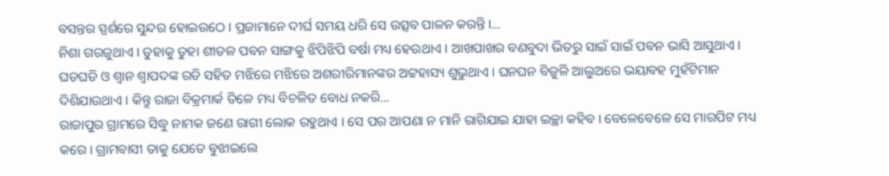ବସନ୍ତର ସ୍ପର୍ଶରେ ସୁନ୍ଦର ହୋଇଉଠେ । ପ୍ରଜାମାନେ ଦୀର୍ଘ ସମୟ ଧରି ସେ ଉତ୍ସବ ପାଳନ କରନ୍ତି ।...
ନିଶା ଗରଜୁଥାଏ । ତୁହାକୁ ତୁହା ଶୀତଳ ପବନ ସାଙ୍ଗକୁ ଝିପିଝିପି ବର୍ଷା ମଧ୍ୟ ହେଉଥାଏ । ଆଖପାଖର ବଣବୁଦା ଭିତରୁ ସାଇଁ ସାଇଁ ପବନ ଭାସି ଆସୁଥାଏ । ଘଡଘଡି ଓ ଶ୍ୱାନ ଶ୍ୱାପଦଙ୍କ ରଡି ସହିତ ମଝିରେ ମଝିରେ ଅଶରୀରିମାନଙ୍କର ଅଟ୍ଟହାସ୍ୟ ଶୁଭୁଥାଏ । ଘନଘନ ବିଜୁଳି ଆଲୁଅରେ ଭୟାବହ ମୁହଁଟିମାନ ଦିଶିଯାଉଥାଏ । କିନ୍ତୁ ରାଜା ବିକ୍ରମାର୍କ ତିଳେ ମଧ୍ୟ ବିଚଳିତ ବୋଧ ନକରି...
ରାଜାପୁର ଗ୍ରାମରେ ସିଦ୍ଧୁ ନାମକ ଜଣେ ରାଗୀ ଲୋକ ରହୁଥାଏ । ସେ ପର ଆପଣା ନ ମାନି ରାଗିଯାଇ ଯାହା ଇଚ୍ଛା କହିବ । ବେଳେବେଳେ ସେ ମାରପିଟ ମଧ୍ୟ କରେ । ଗ୍ରାମବାସୀ ତାକୁ ଯେତେ ବୁଝାଇଲେ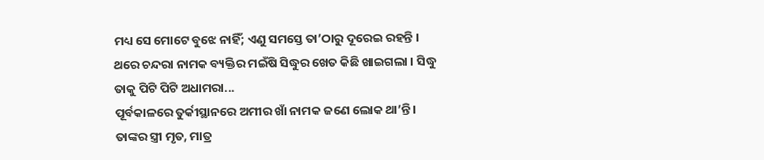ମଧ୍ୟ ସେ ମୋଟେ ବୁଝେ ନାହିଁ; ଏଣୁ ସମସ୍ତେ ତା’ଠାରୁ ଦୂରେଇ ରହନ୍ତି । ଥରେ ଚନ୍ଦରା ନାମକ ବ୍ୟକ୍ତିର ମଇଁଷି ସିଦ୍ଧୁର ଖେତ କିଛି ଖାଇଗଲା । ସିଦ୍ଧୁ ତାକୁ ପିଟି ପିଟି ଅଧାମରା...
ପୂର୍ବକାଳରେ ତୁର୍କୀସ୍ଥାନରେ ଅମୀର ଖାଁ ନାମକ ଜଣେ ଲୋକ ଥା’ନ୍ତି । ତାଙ୍କର ସ୍ତ୍ରୀ ମୃତ, ମାତ୍ର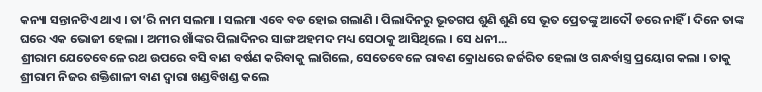କନ୍ୟା ସନ୍ତାନଟିଏ ଥାଏ । ତା’ରି ନାମ ସଲମା । ସଲମା ଏବେ ବଡ ହୋଇ ଗଲାଣି । ପିଲାଦିନରୁ ଭୂତଗପ ଶୁଣି ଶୁଣି ସେ ଭୂତ ପ୍ରେତଙ୍କୁ ଆଦୌ ଡରେ ନାହିଁ । ଦିନେ ତାଙ୍କ ଘରେ ଏକ ଭୋଜୀ ହେଲା । ଅମୀର ଖାଁଙ୍କର ପିଲାଦିନର ସାଙ୍ଗ ଅହମଦ ମଧ୍ୟ ସେଠାକୁ ଆସିଥିଲେ । ସେ ଧନୀ...
ଶ୍ରୀରାମ ଯେତେବେଳେ ରଥ ଉପରେ ବସି ବାଣ ବର୍ଷଣ କରିବାକୁ ଲାଗିଲେ, ସେତେବେଳେ ରାବଣ କ୍ରୋଧରେ ଜର୍ଜରିତ ହେଲା ଓ ଗନ୍ଧର୍ବାସ୍ତ୍ର ପ୍ରୟୋଗ କଲା । ତାକୁ ଶ୍ରୀରାମ ନିଜର ଶକ୍ତିଶାଳୀ ବାଣ ଦ୍ୱାରା ଖଣ୍ଡବିଖଣ୍ଡ କଲେ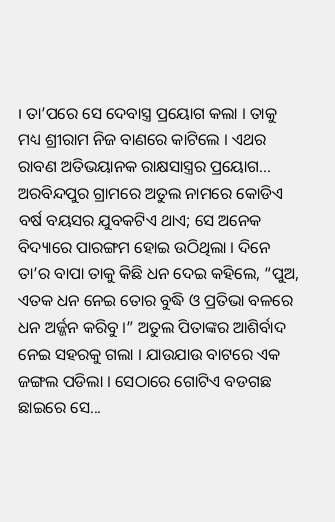। ତା’ପରେ ସେ ଦେବାସ୍ତ୍ର ପ୍ରୟୋଗ କଲା । ତାକୁ ମଧ୍ୟ ଶ୍ରୀରାମ ନିଜ ବାଣରେ କାଟିଲେ । ଏଥର ରାବଣ ଅତିଭୟାନକ ରାକ୍ଷସାସ୍ତ୍ରର ପ୍ରୟୋଗ...
ଅରବିନ୍ଦପୁର ଗ୍ରାମରେ ଅତୁଲ ନାମରେ କୋଡିଏ ବର୍ଷ ବୟସର ଯୁବକଟିଏ ଥାଏ; ସେ ଅନେକ ବିଦ୍ୟାରେ ପାରଙ୍ଗମ ହୋଇ ଉଠିଥିଲା । ଦିନେ ତା’ର ବାପା ତାକୁ କିଛି ଧନ ଦେଇ କହିଲେ, “ପୁଅ, ଏତକ ଧନ ନେଇ ତୋର ବୁଦ୍ଧି ଓ ପ୍ରତିଭା ବଳରେ ଧନ ଅର୍ଜ୍ଜନ କରିବୁ ।” ଅତୁଲ ପିତାଙ୍କର ଆଶିର୍ବାଦ ନେଇ ସହରକୁ ଗଲା । ଯାଉଯାଉ ବାଟରେ ଏକ ଜଙ୍ଗଲ ପଡିଲା । ସେଠାରେ ଗୋଟିଏ ବଡଗଛ ଛାଇରେ ସେ...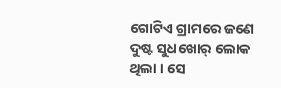ଗୋଟିଏ ଗ୍ରାମରେ ଜଣେ ଦୁଷ୍ଟ ସୁଧଖୋର୍ ଲୋକ ଥିଲା । ସେ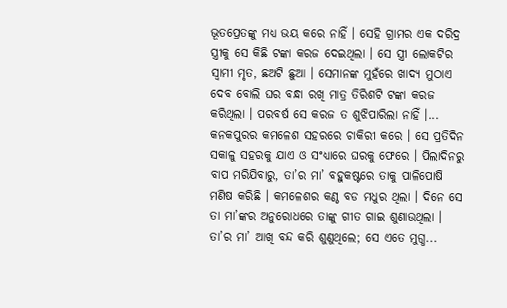ଭୂତପ୍ରେତଙ୍କୁ ମଧ୍ୟ ଭୟ କରେ ନାହିଁ । ସେହି ଗ୍ରାମର ଏକ ଦରିଦ୍ର ସ୍ତ୍ରୀକୁ ସେ କିଛି ଟଙ୍କା କରଜ ଦେଇଥିଲା । ସେ ସ୍ତ୍ରୀ ଲୋକଟିର ସ୍ୱାମୀ ମୃତ, ଛଅଟି ଛୁଆ । ସେମାନଙ୍କ ମୁହଁରେ ଖାଦ୍ୟ ମୁଠାଏ ଦେବ ବୋଲି ଘର ବନ୍ଧା ରଖି ମାତ୍ର ତିରିଶଟି ଟଙ୍କା କରଜ କରିଥିଲା । ପରବର୍ଷ ସେ କରଜ ତ ଶୁଝିପାରିଲା ନାହିଁ ।...
କନକପୁରର କମଳେଶ ସହରରେ ଚାକିରୀ କରେ । ସେ ପ୍ରତିଦିନ ସକାଳୁ ସହରକୁ ଯାଏ ଓ ସଂଧ୍ୟାରେ ଘରକୁ ଫେରେ । ପିଲାଦିନରୁ ବାପ ମରିଯିବାରୁ, ତା’ର ମା’ ବହୁକଷ୍ଟରେ ତାକୁ ପାଳିପୋଷି ମଣିଷ କରିଛି । କମଳେଶର କଣ୍ଠ ବଡ ମଧୁର ଥିଲା । ଦିନେ ସେ ତା ମା’ଙ୍କର ଅନୁରୋଧରେ ତାଙ୍କୁ ଗୀତ ଗାଇ ଶୁଣାଉଥିଲା । ତା’ର ମା’ ଆଖି ବନ୍ଦ କରି ଶୁଣୁଥିଲେ; ସେ ଏତେ ମୁଗ୍ଧ...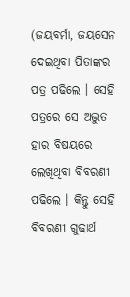(ଜୟବର୍ମା, ଜୟସେନ ଦେଇଥିବା ପିତାଙ୍କର ପତ୍ର ପଢିଲେ । ସେହି ପତ୍ରରେ ସେ ଅଦ୍ଭୁତ ହାର ବିଷୟରେ ଲେଖିଥିବା ବିବରଣୀ ପଢିଲେ । କିନ୍ତୁ ସେହି ବିବରଣୀ ଗୁଢାର୍ଥ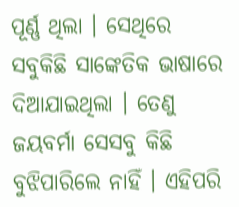ପୂର୍ଣ୍ଣ ଥିଲା । ସେଥିରେ ସବୁକିଛି ସାଙ୍କେତିକ ଭାଷାରେ ଦିଆଯାଇଥିଲା । ତେଣୁ ଜୟବର୍ମା ସେସବୁ କିଛି ବୁଝିପାରିଲେ ନାହିଁ । ଏହିପରି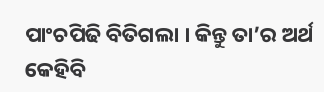ପାଂଚପିଢି ବିତିଗଲା । କିନ୍ତୁ ତା’ର ଅର୍ଥ କେହିବି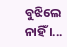ବୁଝିଲେ ନାହିଁ ।...